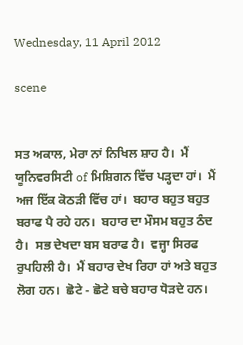Wednesday, 11 April 2012

scene


ਸਤ ਅਕਾਲ, ਮੇਰਾ ਨਾਂ ਨਿਖਿਲ ਸ਼ਾਹ ਹੈ।  ਮੈਂ ਯੂਨਿਵਰਸਿਟੀ of ਮਿਸ਼ਿਗਨ ਵਿੱਚ ਪੜ੍ਹਦਾ ਹਾਂ।  ਮੈਂ ਅਜ ਇੱਕ ਕੋਠੜੀ ਵਿੱਚ ਹਾਂ।  ਬਹਾਰ ਬਹੁਤ ਬਹੁਤ ਬਰਾਫ ਪੈ ਰਹੇ ਹਨ।  ਬਹਾਰ ਦਾ ਮੌਸਮ ਬਹੁਤ ਠੰਦ ਹੈ।  ਸਭ ਦੇਖਦਾ ਬਸ ਬਰਾਫ ਹੈ।  ਵਜ੍ਹਾ ਸਿਰਫ ਰੁਪਹਿਲੀ ਹੈ।  ਮੈਂ ਬਹਾਰ ਦੇਖ ਰਿਹਾ ਹਾਂ ਅਤੇ ਬਹੁਤ ਲੋਗ ਹਨ।  ਛੋਟੇ - ਛੋਟੇ ਬਚੇ ਬਹਾਰ ਧੋੜਦੇ ਹਨ।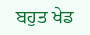ਬਹੁਤ ਖੇਡ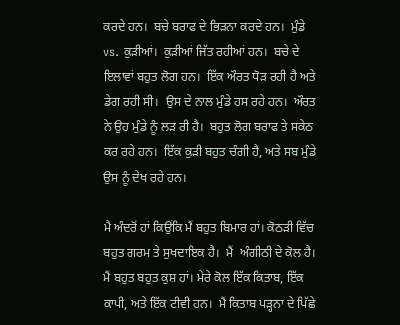ਕਰਦੇ ਹਨ।  ਬਚੇ ਬਰਾਫ ਦੇ ਭਿੜਨਾ ਕਰਦੇ ਹਨ।  ਮੁੰਡੇ vs. ਕੁੜੀਆਂ।  ਕੁੜੀਆਂ ਜਿੱਤ ਰਹੀਆਂ ਹਨ।  ਬਚੇ ਦੇ ਇਲਾਵਾਂ ਬਹੁਤ ਲੋਗ ਹਨ।  ਇੱਕ ਔਰਤ ਧੋੜ ਰਹੀ ਹੈ ਅਤੇ ਡੇਗ ਰਹੀ ਸੀ।  ਉਸ ਦੇ ਨਾਲ ਮੁੰਡੇ ਹਸ ਰਹੇ ਹਨ।  ਔਰਤ ਨੇ ਉਹ ਮੁੰਡੇ ਨੂੰ ਲੜ ਰੀ ਹੈ।  ਬਹੁਤ ਲੋਗ ਬਰਾਫ ਤੇ ਸਕੇਠ ਕਰ ਰਹੇ ਹਨ।  ਇੱਕ ਕੁੜੀ ਬਹੁਤ ਚੰਗੀ ਹੈ, ਅਤੇ ਸਬ ਮੁੰਡੇ ਉਸ ਨੂੰ ਦੇਖ ਰਹੇ ਹਨ।

ਮੈ ਅੰਦਰੋਂ ਹਾਂ ਕਿਉਂਕਿ ਮੈਂ ਬਹੁਤ ਬਿਮਾਰ ਹਾਂ। ਕੋਠੜੀ ਵਿੱਚ ਬਹੁਤ ਗਰਮ ਤੇ ਸੁਖਦਾਇਕ ਹੈ।  ਮੈਂ  ਅੰਗੀਠੀ ਦੇ ਕੋਲ ਹੈ।  ਮੈਂ ਬਹੁਤ ਬਹੁਤ ਕੁਸ਼ ਹਾਂ। ਮੇਰੇ ਕੋਲ ਇੱਕ ਕਿਤਾਬ, ਇੱਕ ਕਾਪੀ, ਅਤੇ ਇੱਕ ਟੀਵੀ ਹਨ।  ਮੈਂ ਕਿਤਾਬ ਪੜ੍ਹਨਾ ਦੇ ਪਿੱਛੇ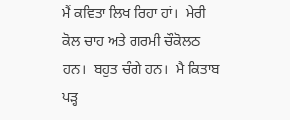ਮੈਂ ਕਵਿਤਾ ਲਿਖ ਰਿਹਾ ਹਾਂ।  ਮੇਰੀ ਕੋਲ ਚਾਹ ਅਤੇ ਗਰਮੀ ਚੌਕੋਲਠ ਹਨ।  ਬਹੁਤ ਚੰਗੇ ਹਨ।  ਮੈ ਕਿਤਾਬ ਪੜ੍ਹ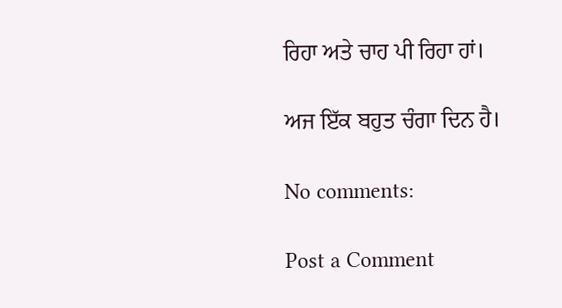ਰਿਹਾ ਅਤੇ ਚਾਹ ਪੀ ਰਿਹਾ ਹਾਂ।

ਅਜ ਇੱਕ ਬਹੁਤ ਚੰਗਾ ਦਿਨ ਹੈ।

No comments:

Post a Comment